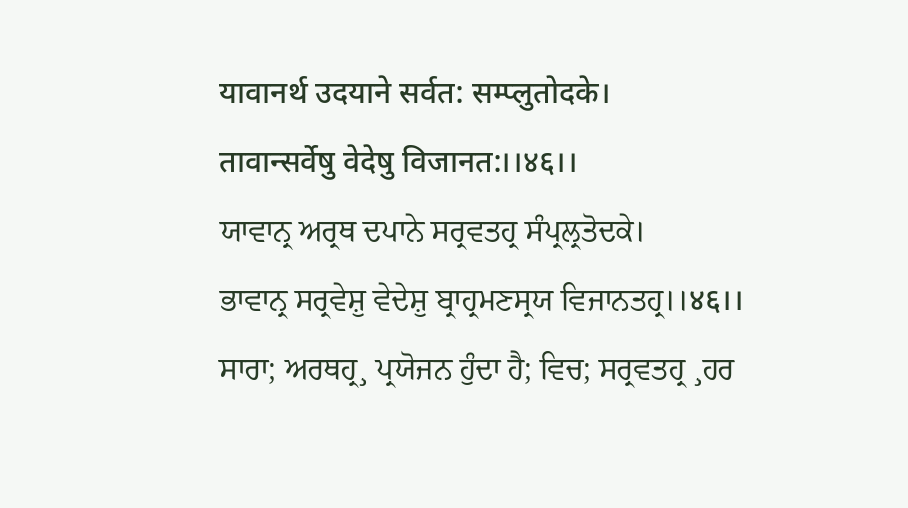यावानर्थ उदयाने सर्वत: सम्प्लुतोदके।
तावान्सर्वेषु वेदेषु विजानत:।।४६।।
ਯਾਵਾਨ੍ਰ ਅਰ੍ਰਥ ਦਪਾਨੇ ਸਰ੍ਰਵਤਹ੍ਰ ਸੰਪ੍ਰਲ੍ਰਤੋਦਕੇ।
ਭਾਵਾਨ੍ਰ ਸਰ੍ਰਵੇਸ਼ੁ ਵੇਦੇਸ਼ੁ ਬ੍ਰਾਹ੍ਰਮਣਸ੍ਰਯ ਵਿਜਾਨਤਹ੍ਰ।।४६।।
ਸਾਰਾ; ਅਰਥਹ੍ਰ¸ ਪ੍ਰਯੋਜਨ ਹੁੰਦਾ ਹੈ; ਵਿਚ; ਸਰ੍ਰਵਤਹ੍ਰ ¸ਹਰ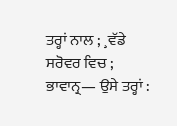ਤਰ੍ਹਾਂ ਨਾਲ ; ¸ਵੱਡੇ ਸਰੋਵਰ ਵਿਚ ; ਭਾਵਾਨ੍ਰ— ਉਸੇ ਤਰ੍ਹਾਂ :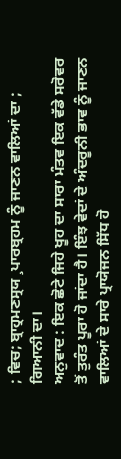; ਵਿਚ; ਬ੍ਰਾਹ੍ਰਮਣਸ੍ਰਯ ¸ਪਾਰਬ੍ਰਹਮ ਨੂੰ ਜਾਣਨ ਵਾਲਿਆਂ ਦਾ ; ਗਿਆਨੀ ਦਾ।
ਅਨੁਵਾਦ : ਇਕ ਛੋਟੇ ਜਿਹੇ ਖੂਹ ਦਾ ਸਾਰਾ ਮੰਤਵ ਇਕ ਵੱਡੇ ਸਰੋਵਰ ਤੋਂ ਤੁਰੰਤ ਪੂਰਾ ਹੋ ਜਾਂਦਾ ਹੈ। ਇੰਝ ਵੇਦਾਂ ਦੇ ਅੰਦਰੂਨੀ ਭਾਵ ਨੂੰ ਜਾਣਨ ਵਾਲਿਆਂ ਦੇ ਸਾਰੇ ਪ੍ਰਾਯੋਜਨ ਸਿੱਧ ਹੋ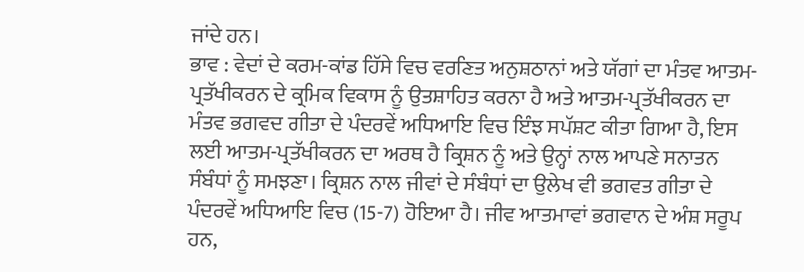ਜਾਂਦੇ ਹਨ।
ਭਾਵ : ਵੇਦਾਂ ਦੇ ਕਰਮ-ਕਾਂਡ ਹਿੱਸੇ ਵਿਚ ਵਰਣਿਤ ਅਨੁਸ਼ਠਾਨਾਂ ਅਤੇ ਯੱਗਾਂ ਦਾ ਮੰਤਵ ਆਤਮ-ਪ੍ਰਤੱਖੀਕਰਨ ਦੇ ਕ੍ਰਮਿਕ ਵਿਕਾਸ ਨੂੰ ਉਤਸ਼ਾਹਿਤ ਕਰਨਾ ਹੈ ਅਤੇ ਆਤਮ-ਪ੍ਰਤੱਖੀਕਰਨ ਦਾ ਮੰਤਵ ਭਗਵਦ ਗੀਤਾ ਦੇ ਪੰਦਰਵੇਂ ਅਧਿਆਇ ਵਿਚ ਇੰਝ ਸਪੱਸ਼ਟ ਕੀਤਾ ਗਿਆ ਹੈ, ਇਸ ਲਈ ਆਤਮ-ਪ੍ਰਤੱਖੀਕਰਨ ਦਾ ਅਰਥ ਹੈ ਕ੍ਰਿਸ਼ਨ ਨੂੰ ਅਤੇ ਉਨ੍ਹਾਂ ਨਾਲ ਆਪਣੇ ਸਨਾਤਨ ਸੰਬੰਧਾਂ ਨੂੰ ਸਮਝਣਾ। ਕ੍ਰਿਸ਼ਨ ਨਾਲ ਜੀਵਾਂ ਦੇ ਸੰਬੰਧਾਂ ਦਾ ਉਲੇਖ ਵੀ ਭਗਵਤ ਗੀਤਾ ਦੇ ਪੰਦਰਵੇਂ ਅਧਿਆਇ ਵਿਚ (15-7) ਹੋਇਆ ਹੈ। ਜੀਵ ਆਤਮਾਵਾਂ ਭਗਵਾਨ ਦੇ ਅੰਸ਼ ਸਰੂਪ ਹਨ,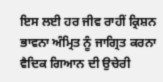ਇਸ ਲਈ ਹਰ ਜੀਵ ਰਾਹੀਂ ਕ੍ਰਿਸ਼ਨ ਭਾਵਨਾ ਅੰਮ੍ਰਿਤ ਨੂੰ ਜਾਗ੍ਰਿਤ ਕਰਨਾ ਵੈਦਿਕ ਗਿਆਨ ਦੀ ਉਚੇਰੀ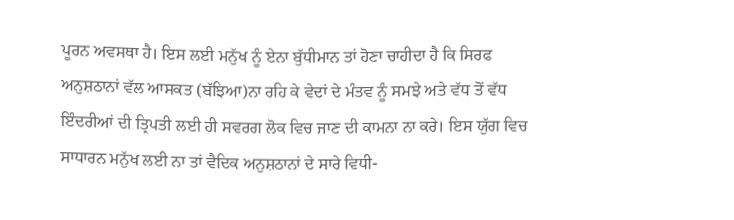ਪੂਰਨ ਅਵਸਥਾ ਹੈ। ਇਸ ਲਈ ਮਨੁੱਖ ਨੂੰ ਏਨਾ ਬੁੱਧੀਮਾਨ ਤਾਂ ਹੋਣਾ ਚਾਹੀਦਾ ਹੈ ਕਿ ਸਿਰਫ ਅਨੁਸ਼ਠਾਨਾਂ ਵੱਲ ਆਸਕਤ (ਬੱਝਿਆ)ਨਾ ਰਹਿ ਕੇ ਵੇਦਾਂ ਦੇ ਮੰਤਵ ਨੂੰ ਸਮਝੇ ਅਤੇ ਵੱਧ ਤੋਂ ਵੱਧ ਇੰਦਰੀਆਂ ਦੀ ਤ੍ਰਿਪਤੀ ਲਈ ਹੀ ਸਵਰਗ ਲੋਕ ਵਿਚ ਜਾਣ ਦੀ ਕਾਮਨਾ ਨਾ ਕਰੇ। ਇਸ ਯੁੱਗ ਵਿਚ ਸਾਧਾਰਨ ਮਨੁੱਖ ਲਈ ਨਾ ਤਾਂ ਵੈਦਿਕ ਅਨੁਸ਼ਠਾਨਾਂ ਦੇ ਸਾਰੇ ਵਿਧੀ-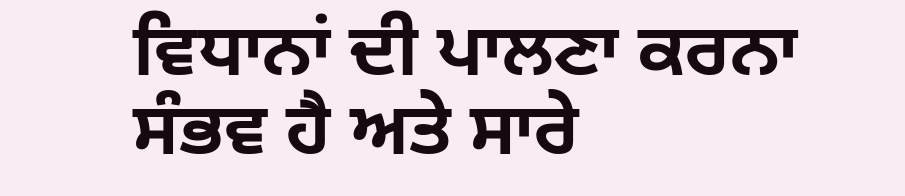ਵਿਧਾਨਾਂ ਦੀ ਪਾਲਣਾ ਕਰਨਾ ਸੰਭਵ ਹੈ ਅਤੇ ਸਾਰੇ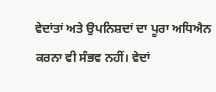ਵੇਦਾਂਤਾਂ ਅਤੇ ਉਪਨਿਸ਼ਦਾਂ ਦਾ ਪੂਰਾ ਅਧਿਐਨ ਕਰਨਾ ਵੀ ਸੰਭਵ ਨਹੀਂ। ਵੇਦਾਂ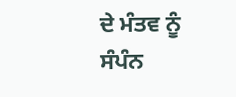ਦੇ ਮੰਤਵ ਨੂੰ ਸੰਪੰਨ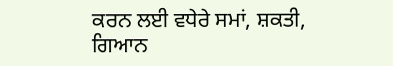ਕਰਨ ਲਈ ਵਧੇਰੇ ਸਮਾਂ, ਸ਼ਕਤੀ, ਗਿਆਨ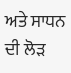ਅਤੇ ਸਾਧਨ ਦੀ ਲੋੜ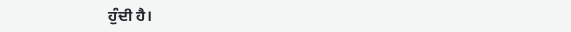ਹੁੰਦੀ ਹੈ।